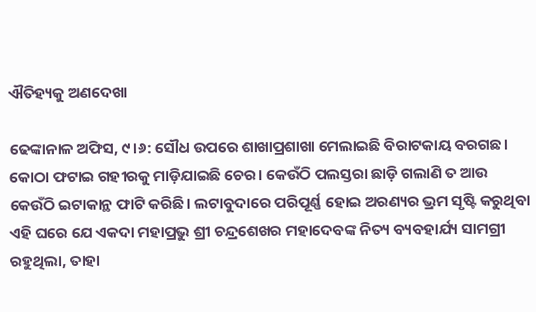ଐତିହ୍ୟକୁ ଅଣଦେଖା

ଢେଙ୍କାନାଳ ଅଫିସ, ୯।୬: ସୌଧ ଉପରେ ଶାଖାପ୍ରଶାଖା ମେଲାଇଛି ବିରାଟକାୟ ବରଗଛ। କୋଠା ଫଟାଇ ଗହୀରକୁ ମାଡ଼ିଯାଇଛି ଚେର। କେଉଁଠି ପଲସ୍ତରା ଛାଡ଼ି ଗଲାଣି ତ ଆଉ କେଉଁଠି ଇଟାକାନ୍ଥ ଫାଟି କରିଛି। ଲଟାବୁଦାରେ ପରିପୂର୍ଣ୍ଣ ହୋଇ ଅରଣ୍ୟର ଭ୍ରମ ସୃଷ୍ଟି କରୁଥିବା ଏହି ଘରେ ଯେ ଏକଦା ମହାପ୍ରଭୁ ଶ୍ରୀ ଚନ୍ଦ୍ରଶେଖର ମହାଦେବଙ୍କ ନିତ୍ୟ ବ୍ୟବହାର୍ଯ୍ୟ ସାମଗ୍ରୀ ରହୁଥିଲା, ତାହା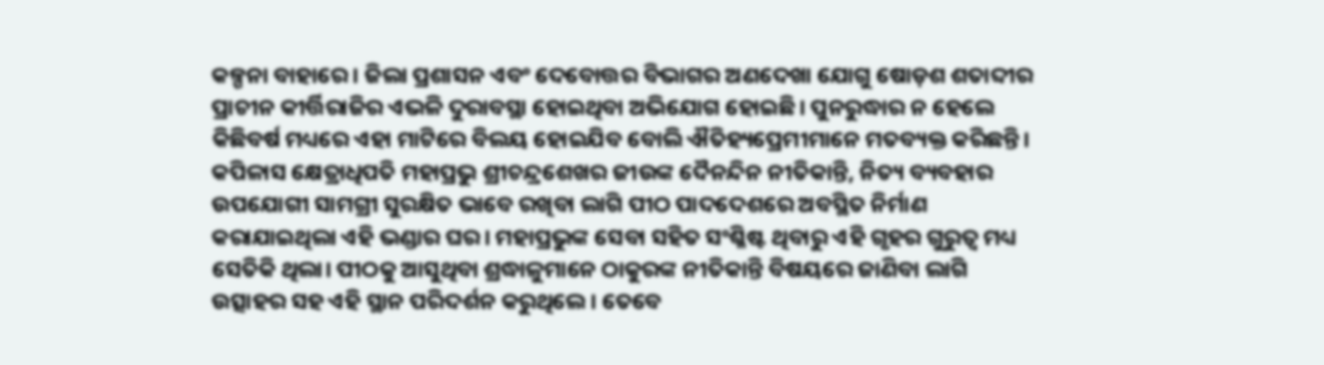କଳ୍ପନା ବାହାରେ। ଜିଲା ପ୍ରଶାସନ ଏବଂ ଦେବୋତ୍ତର ବିଭାଗର ଅଣଦେଖା ଯୋଗୁ ଷୋଡ଼ଶ ଶତାବ୍ଦୀର ପ୍ରାଚୀନ କୀର୍ତ୍ତିରାଜିର ଏଭଳି ଦୁରାବସ୍ଥା ହୋଇଥିବା ଅଭିଯୋଗ ହୋଇଛି। ପୁନରୁଦ୍ଧାର ନ ହେଲେ କିଛିବର୍ଷ ମଧ୍ୟରେ ଏହା ମାଟିରେ ବିଲୟ ହୋଇଯିବ ବୋଲି ଐତିହ୍ୟପ୍ରେମୀମାନେ ମତବ୍ୟକ୍ତ କରିଛନ୍ତି।
କପିଳାସ କ୍ଷେତ୍ରାଧିପତି ମହାପ୍ରଭୁ ଶ୍ରୀଚନ୍ଦ୍ରଶେଖର ଜୀଉଙ୍କ ଦୈନନ୍ଦିନ ନୀତିକାନ୍ତି, ନିତ୍ୟ ବ୍ୟବହାର ଉପଯୋଗୀ ସାମଗ୍ରୀ ସୁରକ୍ଷିତ ଭାବେ ରଖିବା ଲାଗି ପୀଠ ପାଦଦେଶରେ ଅବସ୍ଥିତ ନିର୍ମାଣ କରାଯାଇଥିଲା ଏହି ଭଣ୍ଡାର ଘର। ମହାପ୍ରଭୁଙ୍କ ସେବା ସହିତ ସଂଶ୍ଳିଷ୍ଟ ଥିବାରୁ ଏହି ଗୃହର ଗୁରୁତ୍ୱ ମଧ୍ୟ ସେତିକି ଥିଲା। ପୀଠକୁ ଆସୁଥିବା ଶ୍ରଦ୍ଧାଳୁମାନେ ଠାକୁରଙ୍କ ନୀତିକାନ୍ତି ବିଷୟରେ ଜାଣିବା ଲାଗି ଉତ୍ସାହର ସହ ଏହି ସ୍ଥାନ ପରିଦର୍ଶନ କରୁଥିଲେ। ତେବେ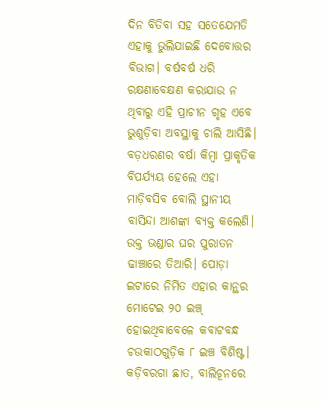ଦିନ ବିତିବା ସହ ସତେଯେମତି ଏହାକୁ ଭୁଲିଯାଇଛି ଦେବୋତ୍ତର ବିଭାଗ। ବର୍ଷବର୍ଷ ଧରି ରକ୍ଷଣାବେକ୍ଷଣ କରାଯାଉ ନ ଥିବାରୁ ଏହି ପ୍ରାଚୀନ ଗୃହ ଏବେ ଭୁଶୁଡ଼ିବା ଅବସ୍ଥାକୁ ଚାଲି ଆସିଛି। ବଡ଼ଧରଣର ବର୍ଷା କିମ୍ବା ପ୍ରାକୃତିକ ବିପର୍ଯ୍ୟୟ ହେଲେ ଏହା ମାଡ଼ିବସିବ ବୋଲି ସ୍ଥାନୀୟ ବାସିନ୍ଦା ଆଶଙ୍କା ବ୍ୟକ୍ତ କଲେଣି।
ଉକ୍ତ ଭଣ୍ଡାର ଘର ପୁରାତନ ଢାଞ୍ଚାରେ ତିଆରି। ପୋଡ଼ା ଇଟାରେ ନିର୍ମିତ ଏହାର କାନ୍ଥର ମୋଟେଇ ୨୦ ଇଞ୍ଚ୍‌ ହୋଇଥିବାବେଳେ କବାଟବନ୍ଧ ଚଉକାଠଗୁଡ଼ିକ ୮ ଇଞ୍ଚ ବିଶିଷ୍ଟ। କଡ଼ିବରଗା ଛାତ, ବାଲିଚୂନରେ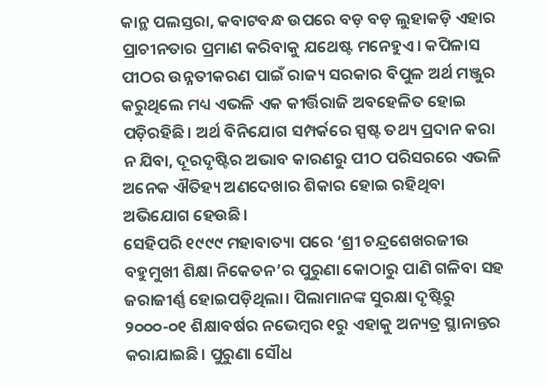କାନ୍ଥ ପଲସ୍ତରା, କବାଟବନ୍ଧ ଉପରେ ବଡ଼ ବଡ଼ ଲୁହାକଡ଼ି ଏହାର ପ୍ରାଚୀନତାର ପ୍ରମାଣ କରିବାକୁ ଯଥେଷ୍ଟ ମନେହୁଏ। କପିଳାସ ପୀଠର ଉନ୍ନତୀକରଣ ପାଇଁ ରାଜ୍ୟ ସରକାର ବିପୁଳ ଅର୍ଥ ମଞ୍ଜୁର କରୁଥିଲେ ମଧ୍ୟ ଏଭଳି ଏକ କୀର୍ତ୍ତିରାଜି ଅବହେଳିତ ହୋଇ ପଡ଼ିରହିଛି। ଅର୍ଥ ବିନିଯୋଗ ସମ୍ପର୍କରେ ସ୍ପଷ୍ଟ ତଥ୍ୟ ପ୍ରଦାନ କରା ନ ଯିବା, ଦୂରଦୃଷ୍ଟିର ଅଭାବ କାରଣରୁ ପୀଠ ପରିସରରେ ଏଭଳି ଅନେକ ଐତିହ୍ୟ ଅଣଦେଖାର ଶିକାର ହୋଇ ରହିଥିବା ଅଭିଯୋଗ ହେଉଛି।
ସେହିପରି ୧୯୯୯ ମହାବାତ୍ୟା ପରେ ‘ଶ୍ରୀ ଚନ୍ଦ୍ରଶେଖରଜୀଉ ବହୁମୁଖୀ ଶିକ୍ଷା ନିକେତନ’ର ପୁରୁଣା କୋଠାରୁ ପାଣି ଗଳିବା ସହ ଜରାଜୀର୍ଣ୍ଣ ହୋଇପଡ଼ିଥିଲା। ପିଲାମାନଙ୍କ ସୁରକ୍ଷା ଦୃଷ୍ଟିରୁ ୨୦୦୦-୦୧ ଶିକ୍ଷାବର୍ଷର ନଭେମ୍ବର ୧ରୁ ଏହାକୁ ଅନ୍ୟତ୍ର ସ୍ଥାନାନ୍ତର କରାଯାଇଛି। ପୁରୁଣା ସୌଧ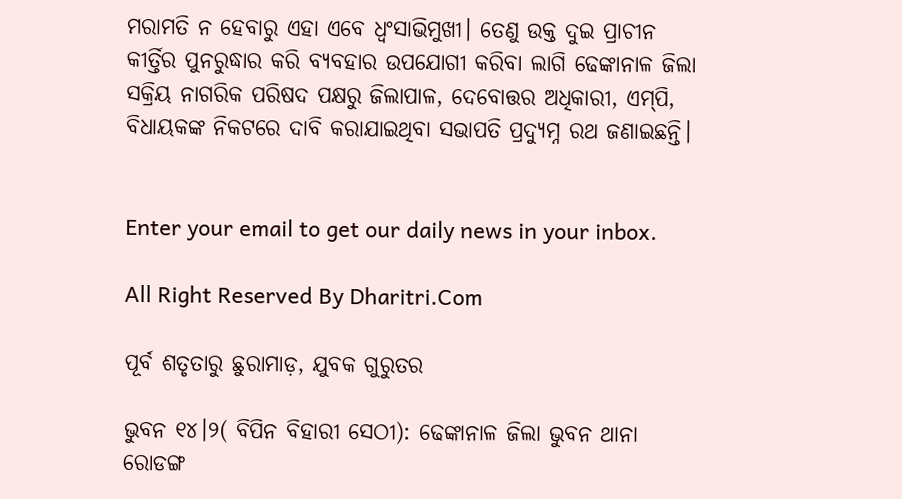ମରାମତି ନ ହେବାରୁ ଏହା ଏବେ ଧ୍ୱଂସାଭିମୁଖୀ। ତେଣୁ ଉକ୍ତ ଦୁଇ ପ୍ରାଚୀନ କୀର୍ତ୍ତିର ପୁନରୁଦ୍ଧାର କରି ବ୍ୟବହାର ଉପଯୋଗୀ କରିବା ଲାଗି ଢେଙ୍କାନାଳ ଜିଲା ସକ୍ରିୟ ନାଗରିକ ପରିଷଦ ପକ୍ଷରୁ ଜିଲାପାଳ, ଦେବୋତ୍ତର ଅଧିକାରୀ, ଏମ୍‌ପି, ବିଧାୟକଙ୍କ ନିକଟରେ ଦାବି କରାଯାଇଥିବା ସଭାପତି ପ୍ରଦ୍ୟୁମ୍ନ ରଥ ଜଣାଇଛନ୍ତି।


Enter your email to get our daily news in your inbox.

All Right Reserved By Dharitri.Com

ପୂର୍ବ ଶତୃତାରୁ ଛୁରାମାଡ଼, ଯୁବକ ଗୁରୁତର

ଭୁବନ ୧୪।୨( ବିପିନ ବିହାରୀ ସେଠୀ): ଢେଙ୍କାନାଳ ଜିଲା ଭୁବନ ଥାନା ରୋଡଙ୍ଗ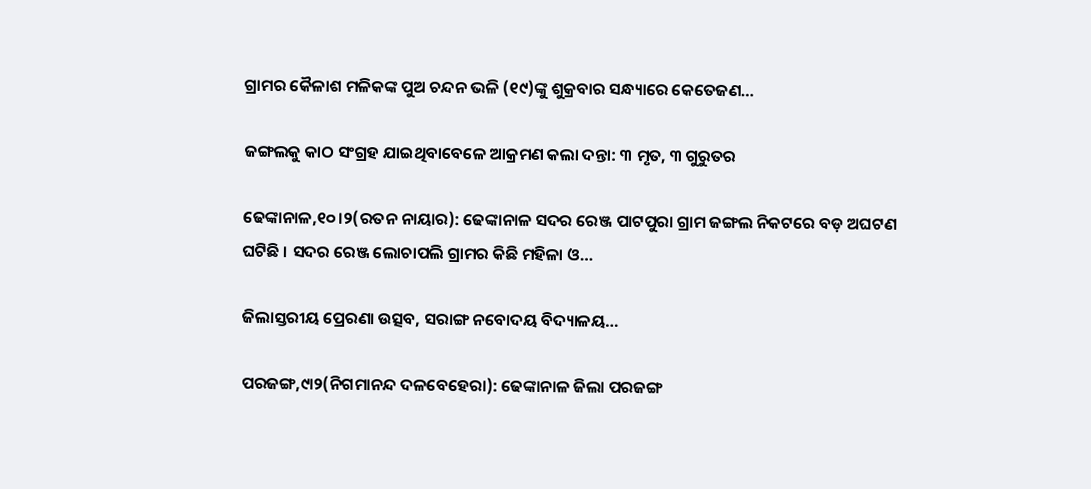ଗ୍ରାମର କୈଳାଶ ମଳିକଙ୍କ ପୁଅ ଚନ୍ଦନ ଭଳି (୧୯)ଙ୍କୁ ଶୁକ୍ରବାର ସନ୍ଧ୍ୟାରେ କେତେଜଣ…

ଜଙ୍ଗଲକୁ କାଠ ସଂଗ୍ରହ ଯାଇଥିବାବେଳେ ଆକ୍ରମଣ କଲା ଦନ୍ତା: ୩ ମୃତ, ୩ ଗୁରୁତର

ଢେଙ୍କାନାଳ,୧୦।୨(ରତନ ନାୟାର): ଢେଙ୍କାନାଳ ସଦର ରେଞ୍ଜ ପାଟପୁରା ଗ୍ରାମ ଜଙ୍ଗଲ ନିକଟରେ ବଡ଼ ଅଘଟଣ ଘଟିଛି । ସଦର ରେଞ୍ଜ ଲୋଚାପଲି ଗ୍ରାମର କିଛି ମହିଳା ଓ…

ଜିଲାସ୍ତରୀୟ ପ୍ରେରଣା ଉତ୍ସବ, ସରାଙ୍ଗ ନବୋଦୟ ବିଦ୍ୟାଳୟ…

ପରଜଙ୍ଗ,୯ା୨(ନିଗମାନନ୍ଦ ଦଳବେହେରା): ଢେଙ୍କାନାଳ ଜିଲା ପରଜଙ୍ଗ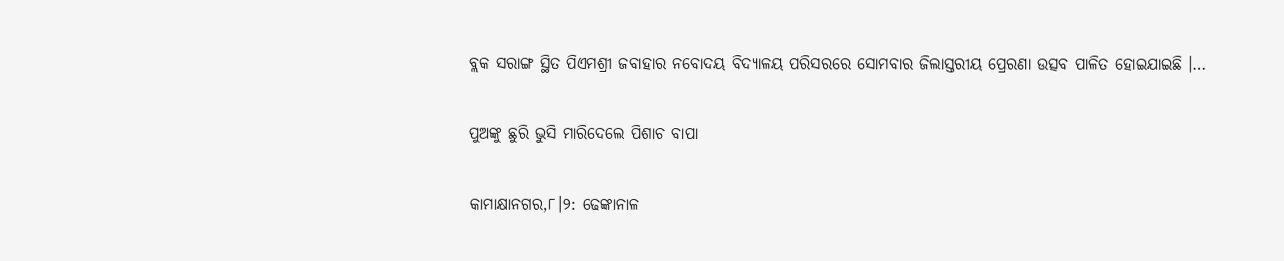ବ୍ଲକ ସରାଙ୍ଗ ସ୍ଥିତ ପିଏମଶ୍ରୀ ଜବାହାର ନବୋଦୟ ବିଦ୍ୟାଳୟ ପରିସରରେ ସୋମବାର ଜିଲାସ୍ତରୀୟ ପ୍ରେରଣା ଉତ୍ସବ ପାଳିତ ହୋଇଯାଇଛି ।…

ପୁଅଙ୍କୁ ଛୁରି ଭୁସି ମାରିଦେଲେ ପିଶାଚ ବାପା

କାମାକ୍ଷାନଗର,୮।୨: ଢେଙ୍କାନାଳ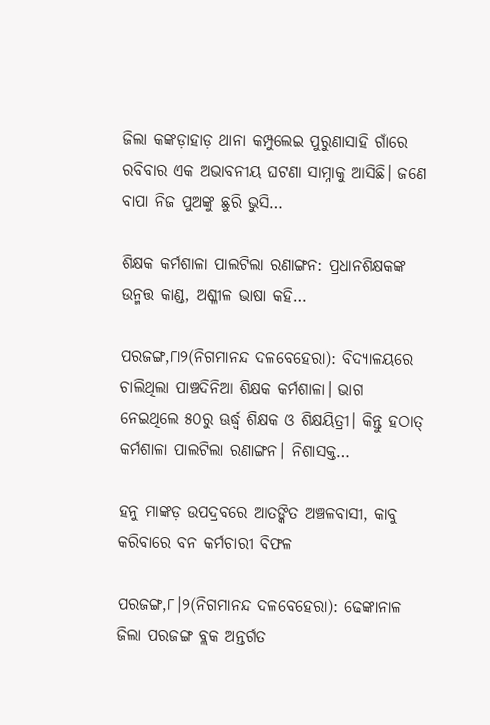ଜିଲା କଙ୍କଡ଼ାହାଡ଼ ଥାନା କମ୍ପୁଲେଇ ପୁରୁଣାସାହି ଗାଁରେ ରବିବାର ଏକ ଅଭାବନୀୟ ଘଟଣା ସାମ୍ନାକୁ ଆସିଛି। ଜଣେ ବାପା ନିଜ ପୁଅଙ୍କୁ ଛୁରି ଭୁସି…

ଶିକ୍ଷକ କର୍ମଶାଳା ପାଲଟିଲା ରଣାଙ୍ଗନ: ପ୍ରଧାନଶିକ୍ଷକଙ୍କ ଉନ୍ମତ୍ତ କାଣ୍ଡ, ଅଶ୍ଳୀଳ ଭାଷା କହି…

ପରଜଙ୍ଗ,୮ା୨(ନିଗମାନନ୍ଦ ଦଳବେହେରା): ବିଦ୍ୟାଳୟରେ ଚାଲିଥିଲା ପାଞ୍ଚଦିନିଆ ଶିକ୍ଷକ କର୍ମଶାଳା। ଭାଗ ନେଇଥିଲେ ୫୦ରୁ ଊର୍ଦ୍ଧ୍ୱ ଶିକ୍ଷକ ଓ ଶିକ୍ଷୟିତ୍ରୀ। କିନ୍ତୁ ହଠାତ୍‌ କର୍ମଶାଳା ପାଲଟିଲା ରଣାଙ୍ଗନ। ନିଶାସକ୍ତ…

ହନୁ ମାଙ୍କଡ଼ ଉପଦ୍ରବରେ ଆତଙ୍କିତ ଅଞ୍ଚଳବାସୀ, କାବୁ କରିବାରେ ବନ କର୍ମଚାରୀ ବିଫଳ

ପରଜଙ୍ଗ,୮।୨(ନିଗମାନନ୍ଦ ଦଳବେହେରା): ଢେଙ୍କାନାଳ ଜିଲା ପରଜଙ୍ଗ ବ୍ଲକ ଅନ୍ତର୍ଗତ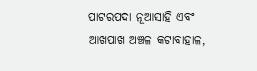ପାଟରପଦା ନୂଆସାହି ଏବଂ ଆଖପାଖ ଅଞ୍ଚଳ କଟାବାହାଳ,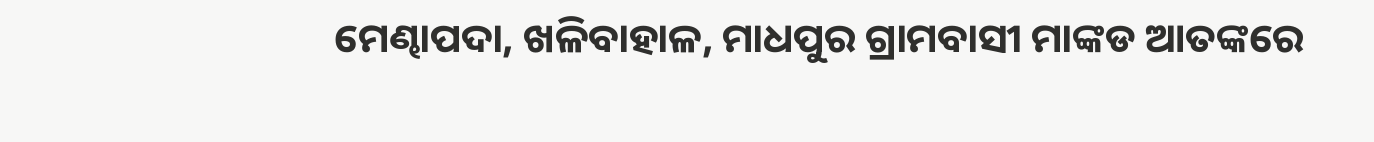ମେଣ୍ଢାପଦା, ଖଳିବାହାଳ, ମାଧପୁର ଗ୍ରାମବାସୀ ମାଙ୍କଡ ଆତଙ୍କରେ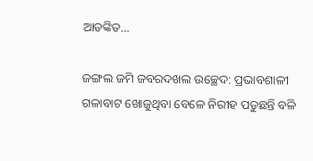ଆତଙ୍କିତ…

ଜଙ୍ଗଲ ଜମି ଜବରଦଖଲ ଉଚ୍ଛେଦ: ପ୍ରଭାବଶାଳୀ ଗଳାବାଟ ଖୋଜୁଥିବା ବେଳେ ନିରୀହ ପଡୁଛନ୍ତି ବଳି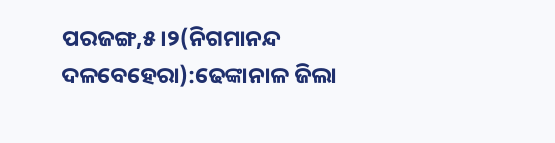ପରଜଙ୍ଗ,୫।୨(ନିଗମାନନ୍ଦ ଦଳବେହେରା):ଢେଙ୍କାନାଳ ଜିଲା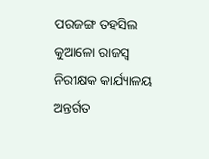ପରଜଙ୍ଗ ତହସିଲ କୁଆଳୋ ରାଜସ୍ବ ନିରୀକ୍ଷକ କାର୍ଯ୍ୟାଳୟ ଅନ୍ତର୍ଗତ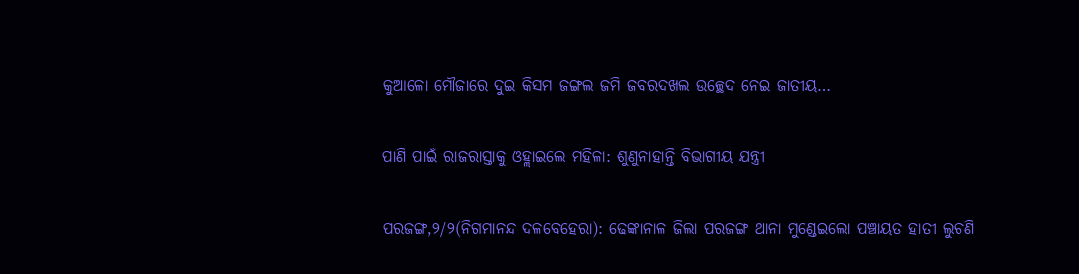କୁଆଳୋ ମୌଜାରେ ଦୁଇ କିସମ ଜଙ୍ଗଲ ଜମି ଜବରଦଖଲ ଉଚ୍ଛେଦ ନେଇ ଜାତୀୟ…

ପାଣି ପାଇଁ ରାଜରାସ୍ତାକୁ ଓହ୍ଲାଇଲେ ମହିଳା: ଶୁଣୁନାହାନ୍ତି ବିଭାଗୀୟ ଯନ୍ତ୍ରୀ

ପରଜଙ୍ଗ,୨/୨(ନିଗମାନନ୍ଦ ଦଳବେହେରା): ଢେଙ୍କାନାଳ ଜିଲା ପରଜଙ୍ଗ ଥାନା ମୁଣ୍ଡେଇଲୋ ପଞ୍ଚାୟତ ହାତୀ ଲୁଚଣି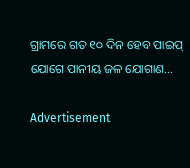ଗ୍ରାମରେ ଗତ ୧୦ ଦିନ ହେବ ପାଇପ୍‌ ଯୋଗେ ପାନୀୟ ଜଳ ଯୋଗାଣ…

Advertisement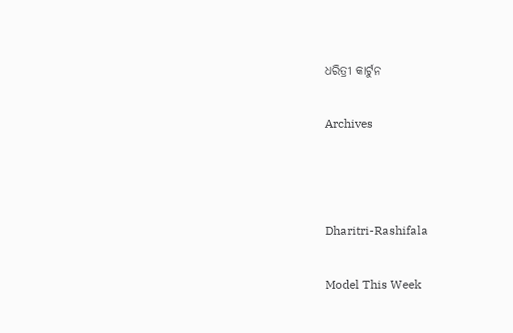ଧରିତ୍ରୀ କାର୍ଟୁନ

Archives



Dharitri-Rashifala

Model This Week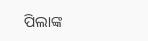ପିଲାଙ୍କ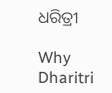ଧରିତ୍ରୀ

Why Dharitri